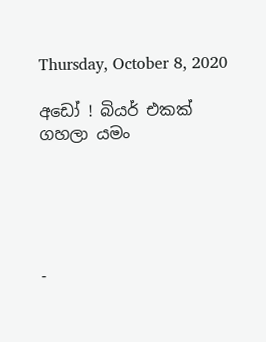Thursday, October 8, 2020

අඩෝ ! බියර් එකක් ගහලා යමං





-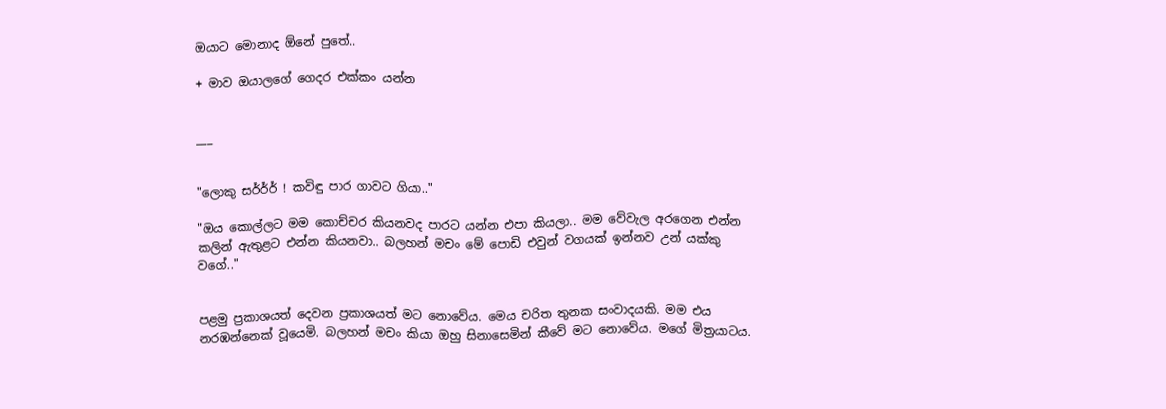ඔයාට මොනාද ඕනේ පුතේ..

+ මාව ඔයාලගේ ගෙදර එක්කං යන්න


___


"ලොකු සර්ර්ර් ! කවිඳු පාර ගාවට ගියා.."

"ඔය කොල්ලට මම කොච්චර කියනවද පාරට යන්න එපා කියලා.. මම වේවැල අරගෙන එන්න කලින් ඇතුළට එන්න කියනවා.. බලහන් මචං මේ පොඩි එවුන් වගයක් ඉන්නව උන් යක්කු වගේ.."


පළමු ප්‍රකාශයත් දෙවන ප්‍රකාශයත් මට නොවේය. මෙය චරිත තුනක සංවාදයකි. මම එය නරඹන්නෙක් වූයෙමි. බලහන් මචං කියා ඔහු සිනාසෙමින් කීවේ මට නොවේය. මගේ මිත්‍රයාටය.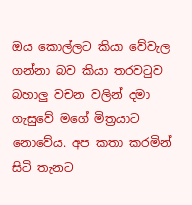ඔය කොල්ලට කියා වේවැල ගන්නා බව කියා තරවටුව බහාලු වචන වලින් දමා ගැසුවේ මගේ මිත්‍රයාට නොවේය. අප කතා කරමින් සිටි තැනට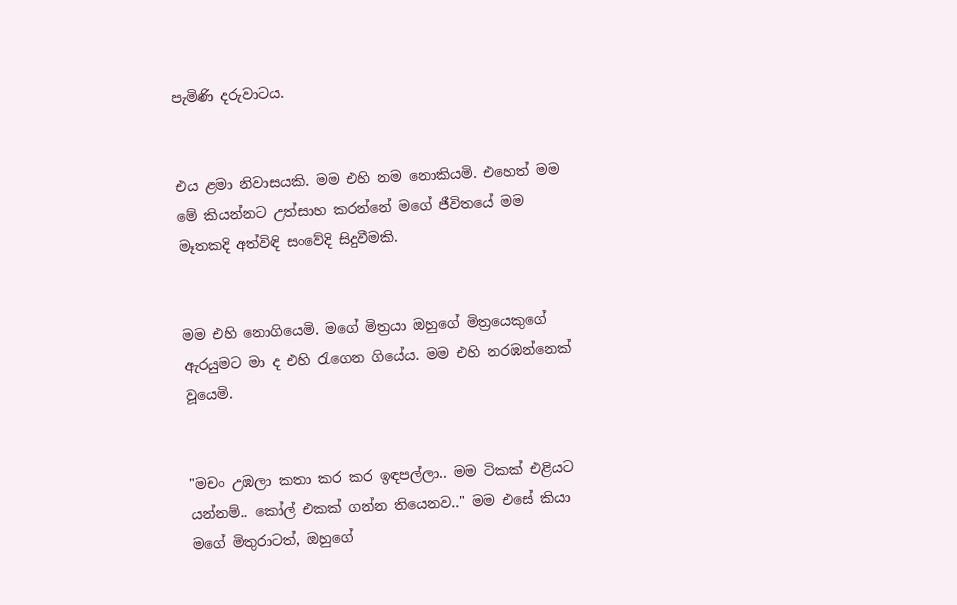පැමිණි දරුවාටය.


එය ළමා නිවාසයකි. මම එහි නම නොකියමි. එහෙත් මම මේ කියන්නට උත්සාහ කරන්නේ මගේ ජීවිතයේ මම මෑතකදි අත්විඳි සංවේදි සිදුවීමකි.


මම එහි නොගියෙමි. මගේ මිත්‍රයා ඔහුගේ මිත්‍රයෙකුගේ ඇරයුමට මා ද එහි රැගෙන ගියේය. මම එහි නරඹන්නෙක් වූයෙමි.


"මචං උඹලා කතා කර කර ඉඳපල්ලා.. මම ටිකක් එළියට යන්නම්.. කෝල් එකක් ගන්න තියෙනව.." මම එසේ කියා මගේ මිතුරාටත්, ඔහුගේ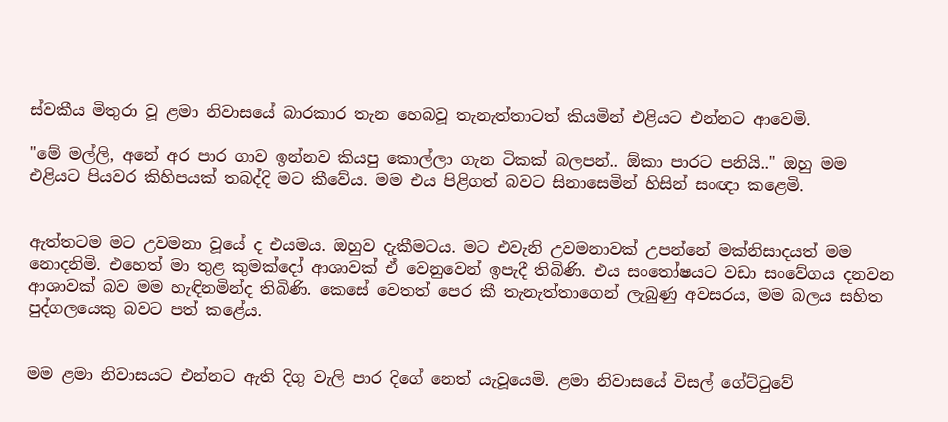ස්වකීය මිතුරා වූ ළමා නිවාසයේ බාරකාර තැන හෙබවූ තැනැත්තාටත් කියමින් එළියට එන්නට ආවෙමි.

"මේ මල්ලි, අනේ අර පාර ගාව ඉන්නව කියපු කොල්ලා ගැන ටිකක් බලපන්.. ඕකා පාරට පනියි.." ඔහු මම එළියට පියවර කිහිපයක් තබද්දි මට කීවේය. මම එය පිළිගත් බවට සිනාසෙමින් හිසින් සංඥා කළෙමි.


ඇත්තටම මට උවමනා වූයේ ද එයමය. ඔහුව දැකීමටය. මට එවැනි උවමනාවක් උපන්නේ මක්නිසාදයත් මම නොදනිමි. එහෙත් මා තුළ කුමක්දෝ ආශාවක් ඒ වෙනුවෙන් ඉපැදී තිබිණි. එය සංතෝෂයට වඩා සංවේගය දනවන ආශාවක් බව මම හැඳිනමින්ද තිබිණි. කෙසේ වෙතත් පෙර කී තැනැත්තාගෙන් ලැබුණු අවසරය, මම බලය සහිත පුද්ගලයෙකු බවට පත් කළේය.


මම ළමා නිවාසයට එන්නට ඇති දිගු වැලි පාර දිගේ නෙත් යැවූයෙමි. ළමා නිවාසයේ විසල් ගේට්ටුවේ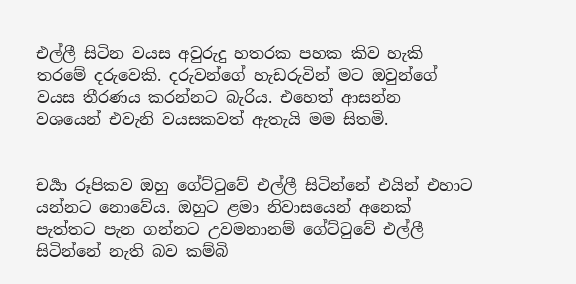එල්ලී සිටින වයස අවුරුදු හතරක පහක කිව හැකි තරමේ දරුවෙකි. දරුවන්ගේ හැඩරුවින් මට ඔවුන්ගේ වයස තීරණය කරන්නට බැරිය. එහෙත් ආසන්න වශයෙන් එවැනි වයසකවත් ඇතැයි මම සිතමි.


චර්‍යා රූපිකව ඔහු ගේට්ටුවේ එල්ලී සිටින්නේ එයින් එහාට යන්නට නොවේය. ඔහුට ළමා නිවාසයෙන් අනෙක් පැත්තට පැන ගන්නට උවමනානම් ගේට්ටුවේ එල්ලී සිටින්නේ නැති බව කම්බි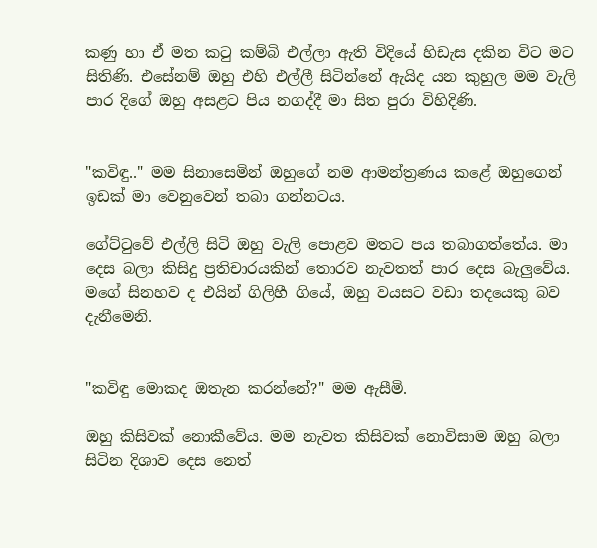කණු හා ඒ මත කටු කම්බි එල්ලා ඇති විදියේ හිඩැස දකින විට මට සිතිණි. එසේනම් ඔහු එහි එල්ලී සිටින්නේ ඇයිද යන කුහුල මම වැලි පාර දිගේ ඔහු අසළට පිය නගද්දී මා සිත පුරා විහිදිණි.


"කවිඳු.." මම සිනාසෙමින් ඔහුගේ නම ආමන්ත්‍රණය කළේ ඔහුගෙන් ඉඩක් මා වෙනුවෙන් තබා ගන්නටය.

ගේට්ටුවේ එල්ලි සිටි ඔහු වැලි පොළව මතට පය තබාගත්තේය. මා දෙස බලා කිසිදු ප්‍රතිචාරයකින් තොරව නැවතත් පාර දෙස බැලුවේය. මගේ සිනහව ද එයින් ගිලිහී ගියේ, ඔහු වයසට වඩා තදයෙකු බව දැනීමෙනි.


"කවිඳු මොකද ඔතැන කරන්නේ?" මම ඇසීමි.

ඔහු කිසිවක් නොකීවේය. මම නැවත කිසිවක් නොවිසාම ඔහු බලා සිටින දිශාව දෙස නෙත්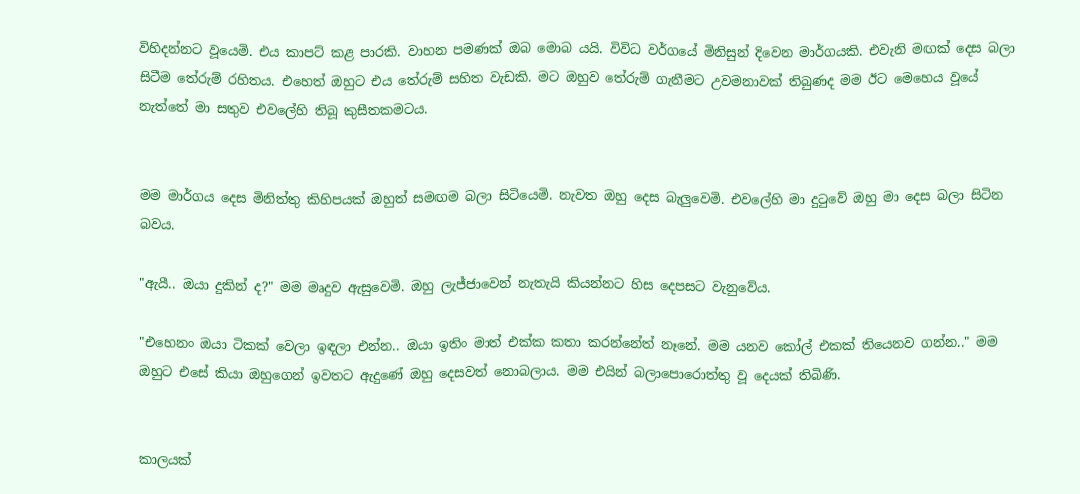විහිදන්නට වූයෙමි. එය කාපට් කළ පාරකි. වාහන පමණක් ඔබ මොබ යයි. විවිධ වර්ගයේ මිනිසුන් දිවෙන මාර්ගයකි. එවැනි මඟක් දෙස බලා සිටීම තේරුම් රහිතය. එහෙත් ඔහුට එය තේරුම් සහිත වැඩකි. මට ඔහුව තේරුම් ගැනීමට උවමනාවක් තිබුණද මම ඊට මෙහෙය වූයේ නැත්තේ මා සතුව එවලේහි තිබූ කුසීතකමටය.


මම මාර්ගය දෙස මිනිත්තු කිහිපයක් ඔහුත් සමඟම බලා සිටියෙමි. නැවත ඔහු දෙස බැලුවෙමි. එවලේහි මා දුටුවේ ඔහු මා දෙස බලා සිටින බවය.

"ඇයී.. ඔයා දුකින් ද?" මම මෘදුව ඇසුවෙමි. ඔහු ලැජ්ජාවෙන් නැතැයි කියන්නට හිස දෙපසට වැනුවේය.

"එහෙනං ඔයා ටිකක් වෙලා ඉඳලා එන්න.. ඔයා ඉතිං මාත් එක්ක කතා කරන්නේත් නෑනේ. මම යනව කෝල් එකක් තියෙනව ගන්න.." මම ඔහුට එසේ කියා ඔහුගෙන් ඉවතට ඇදුණේ ඔහු දෙසවත් නොබලාය. මම එයින් බලාපොරොත්තු වූ දෙයක් තිබිණි.


කාලයක්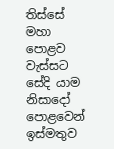තිස්සේ මහා පොළව වැස්සට සේදි යාම නිසාදෝ පොළවෙන් ඉස්මතුව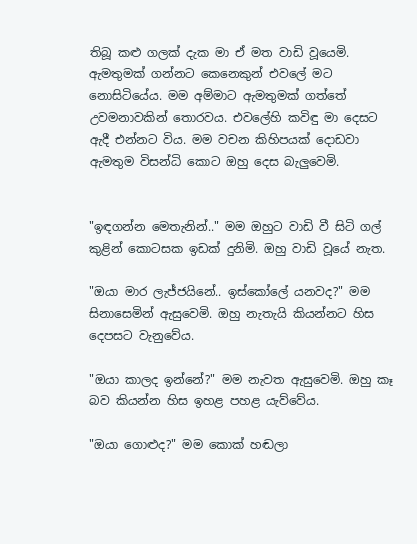තිබූ කළු ගලක් දැක මා ඒ මත වාඩි වූයෙමි. ඇමතුමක් ගන්නට කෙනෙකුන් එවලේ මට නොසිටියේය. මම අම්මාට ඇමතුමක් ගත්තේ උවමනාවකින් තොරවය. එවලේහි කවිඳු මා දෙසට ඇදී එන්නට විය. මම වචන කිහිපයක් දොඩවා ඇමතුම විසන්ධි කොට ඔහු දෙස බැලුවෙමි.


"ඉඳගන්න මෙතැනින්.." මම ඔහුට වාඩි වී සිටි ගල් කුළින් කොටසක ඉඩක් දුනිමි. ඔහු වාඩි වූයේ නැත.

"ඔයා මාර ලැජ්ජයිනේ.. ඉස්කෝලේ යනවද?" මම සිනාසෙමින් ඇසුවෙමි. ඔහු නැතැයි කියන්නට හිස දෙපසට වැනුවේය.

"ඔයා කාලද ඉන්නේ?" මම නැවත ඇසුවෙමි. ඔහු කෑ බව කියන්න හිස ඉහළ පහළ යැව්වේය.

"ඔයා ගොළුද?" මම කොක් හඬලා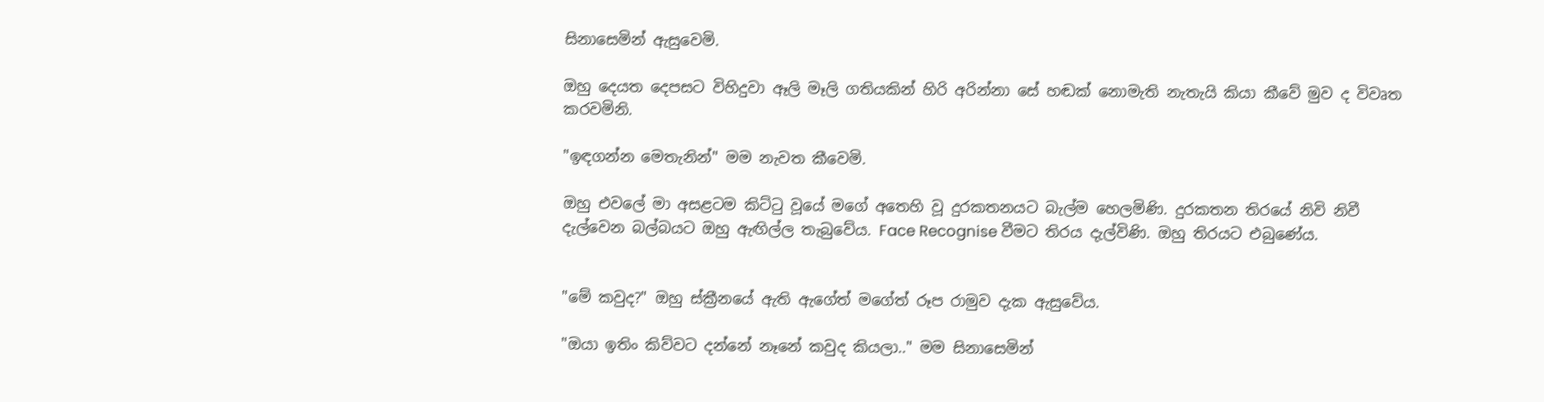සිනාසෙමින් ඇසුවෙමි.

ඔහු දෙයත දෙපසට විහිදුවා ඈලි මෑලි ගතියකින් හිරි අරින්නා සේ හඬක් නොමැති නැතැයි කියා කීවේ මුව ද විවෘත කරවමිනි.

"ඉඳගන්න මෙතැනින්" මම නැවත කීවෙමි.

ඔහු එවලේ මා අසළටම කිට්ටු වූයේ මගේ අතෙහි වූ දුරකතනයට බැල්ම හෙලමිණි. දුරකතන තිරයේ නිවි නිවී දැල්වෙන බල්බයට ඔහු ඇඟිල්ල තැබුවේය. Face Recognise වීමට තිරය දැල්විණි. ඔහු තිරයට එබුණේය.


"මේ කවුද?" ඔහු ස්ක්‍රීනයේ ඇති ඇගේත් මගේත් රූප රාමුව දැක ඇසුවේය.

"ඔයා ඉතිං කිව්වට දන්නේ නෑනේ කවුද කියලා.." මම සිනාසෙමින්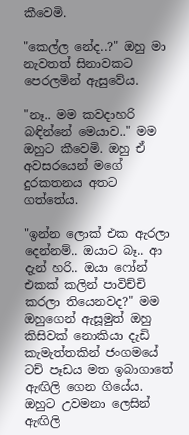කීවෙමි.

"කෙල්ල නේද..?" ඔහු මා නැවතත් සිනාවකට පෙරලමින් ඇසුවේය.

"නෑ.. මම කවදාහරි බඳින්නේ මෙයාව.." මම ඔහුට කීවෙමි. ඔහු ඒ අවසරයෙන් මගේ දුරකතනය අතට ගත්තේය.

"ඉන්න ලොක් එක ඇරලා දෙන්නම්.. ඔයාට බෑ.. ආ දැන් හරි.. ඔයා ෆෝන් එකක් කලින් පාවිච්චි කරලා තියෙනවද?" මම ඔහුගෙන් ඇසූමුත් ඔහු කිසිවක් නොකියා දැඩි කැමැත්තකින් ජංගමයේ ටච් පෑඩය මත ඉබාගාතේ ඇඟිලි ගෙන ගියේය. ඔහුට උවමනා ලෙසින් ඇඟිලි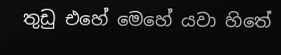තුඩු එහේ මෙහේ යවා හිතේ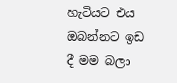හැටියට එය ඔබන්නට ඉඩ දී මම බලා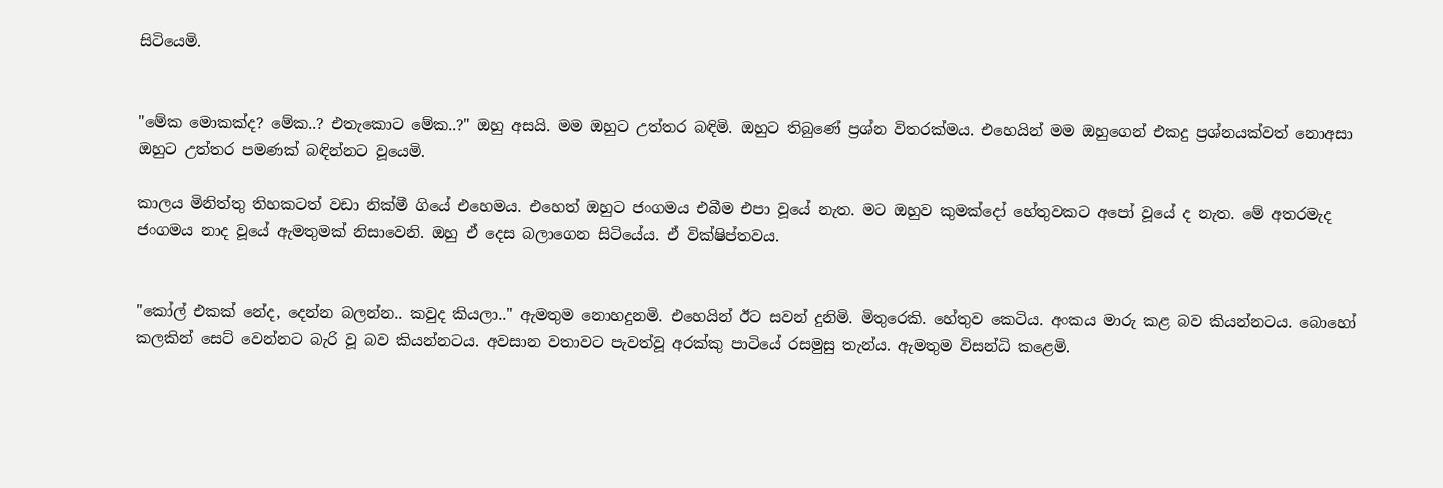සිටියෙමි.


"මේක මොකක්ද? මේක..? එතැකොට මේක..?" ඔහු අසයි. මම ඔහුට උත්තර බඳිමි. ඔහුට තිබුණේ ප්‍රශ්න විතරක්මය. එහෙයින් මම ඔහුගෙන් එකදු ප්‍රශ්නයක්වත් නොඅසා ඔහුට උත්තර පමණක් බඳින්නට වූයෙමි.

කාලය මිනිත්තු තිහකටත් වඩා නික්මී ගියේ එහෙමය. එහෙත් ඔහුට ජංගමය එබීම එපා වූයේ නැත. මට ඔහුව කුමක්දෝ හේතුවකට අපෝ වූයේ ද නැත. මේ අතරමැද ජංගමය නාද වූයේ ඇමතුමක් නිසාවෙනි. ඔහු ඒ දෙස බලාගෙන සිටියේය. ඒ වික්ෂිප්තවය.


"කෝල් එකක් නේද, දෙන්න බලන්න.. කවුද කියලා.." ඇමතුම නොහදුනමි. එහෙයින් ඊට සවන් දුනිමි. මිතුරෙකි. හේතුව කෙටිය. අංකය මාරු කළ බව කියන්නටය. බොහෝ කලකින් සෙට් වෙන්නට බැරි වූ බව කියන්නටය. අවසාන වතාවට පැවත්වූ අරක්කු පාටියේ රසමුසු තැන්ය. ඇමතුම විසන්ධි කළෙමි.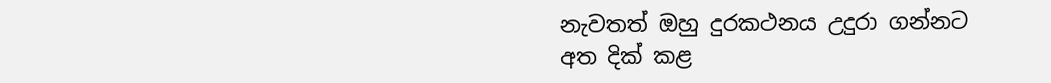නැවතත් ඔහු දුරකථනය උදුරා ගන්නට අත දික් කළ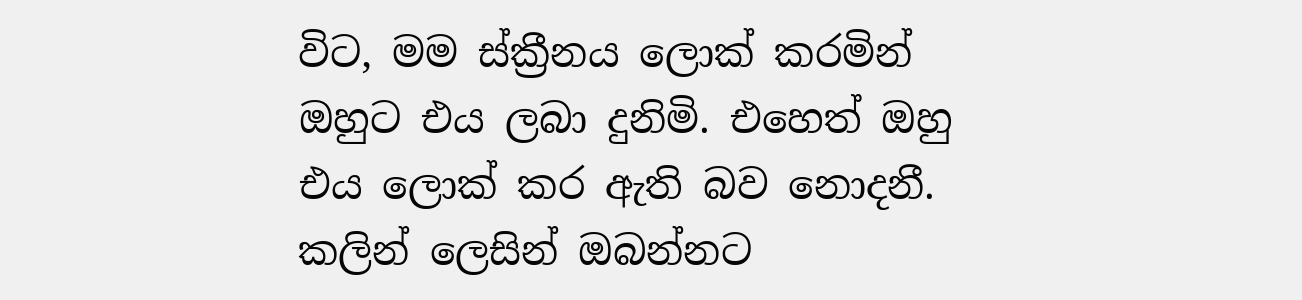විට, මම ස්ක්‍රීනය ලොක් කරමින් ඔහුට එය ලබා දුනිමි. එහෙත් ඔහු එය ලොක් කර ඇති බව නොදනී. කලින් ලෙසින් ඔබන්නට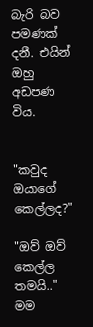බැරි බව පමණක් දනී. එයින් ඔහු අඩපණ විය.


"කවුද ඔයාගේ කෙල්ලද?"

"ඔව් ඔව් කෙල්ල තමයි.." මම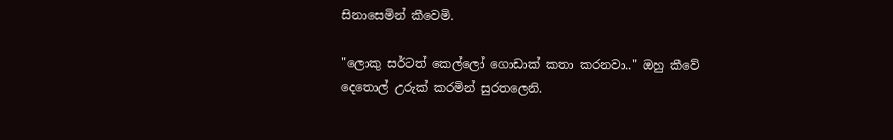සිනාසෙමින් කීවෙමි.

"ලොකු සර්ටත් කෙල්ලෝ ගොඩාක් කතා කරනවා.." ඔහු කීවේ දෙතොල් උරුක් කරමින් සුරතලෙනි.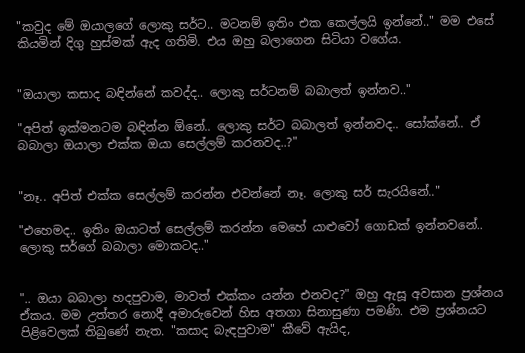"කවුද මේ ඔයාලගේ ලොකු සර්ට.. මටනම් ඉතිං එක කෙල්ලයි ඉන්නේ.." මම එසේ කියමින් දිගු හුස්මක් ඇද ගතිමි. එය ඔහු බලාගෙන සිටියා වගේය.


"ඔයාලා කසාද බඳින්නේ කවද්ද.. ලොකු සර්ටනම් බබාලත් ඉන්නව.."

"අපිත් ඉක්මනටම බඳින්න ඕනේ.. ලොකු සර්ට බබාලත් ඉන්නවද.. සෝක්නේ.. ඒ බබාලා ඔයාලා එක්ක ඔයා සෙල්ලම් කරනවද..?"


"නෑ.. අපිත් එක්ක සෙල්ලම් කරන්න එවන්නේ නෑ. ලොකු සර් සැරයිනේ.."

"එහෙමද.. ඉතිං ඔයාටත් සෙල්ලම් කරන්න මෙහේ යාළුවෝ ගොඩක් ඉන්නවනේ.. ලොකු සර්ගේ බබාලා මොකටද.."


".. ඔයා බබාලා හදපුවාම, මාවත් එක්කං යන්න එනවද?" ඔහු ඇසූ අවසාන ප්‍රශ්නය ඒකය. මම උත්තර නොදී අමාරුවෙන් හිස අතගා සිනාසුණා පමණි. එම ප්‍රශ්නයට පිළිවෙලක් තිබුණේ නැත. "කසාද බැඳපුවාම" කීවේ ඇයිද,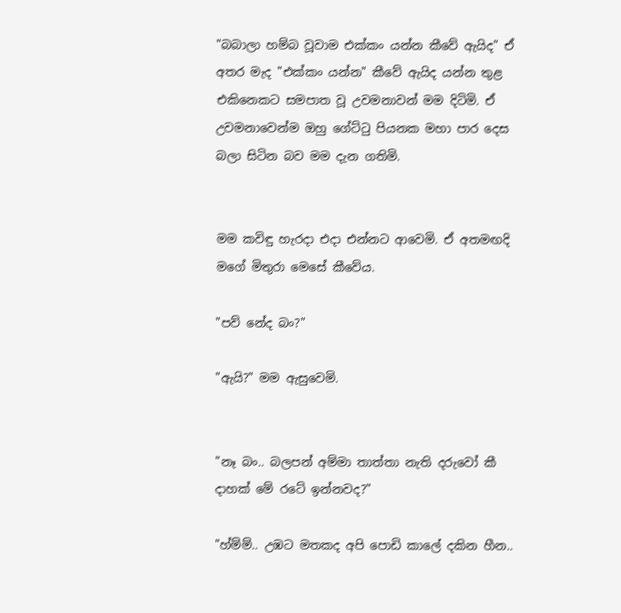"බබාලා හම්බ වූවාම එක්කං යන්න කීවේ ඇයිද" ඒ අතර මැද "එක්කං යන්න" කීවේ ඇයිද යන්න තුළ එකිනෙකට සමපාත වූ උවමනාවන් මම දිටිමි. ඒ උවමනාවෙන්ම ඔහු ගේට්ටු පියනක මහා පාර දෙස බලා සිටින බව මම දැන ගතිමි.


මම කවිඳු හැරදා එදා එන්නට ආවෙමි. ඒ අතමඟදි මගේ මිතුරා මෙසේ කීවේය.

"පව් නේද බං?"

"ඇයි?" මම ඇසුවෙමි.


"නෑ බං.. බලපන් අම්මා තාත්තා නැති දරුවෝ කී දාහක් මේ රටේ ඉන්නවද?"

"හ්ම්ම්.. උඹට මතකද අපි පොඩි කාලේ දකින හීන..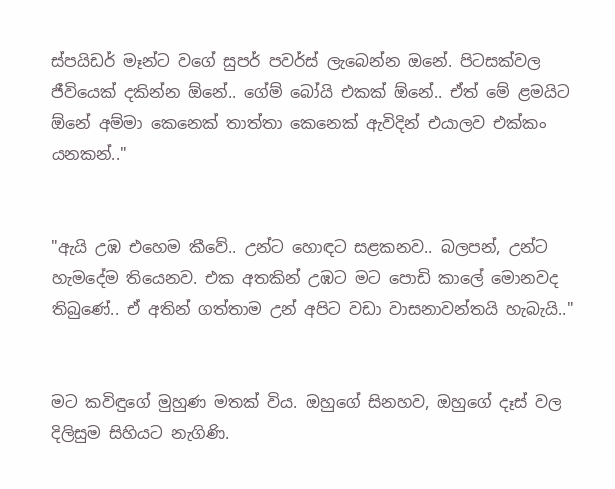ස්පයිඩර් මෑන්ට වගේ සුපර් පවර්ස් ලැබෙන්න ඔනේ. පිටසක්වල ජීවියෙක් දකින්න ඕනේ.. ගේම් බෝයි එකක් ඕනේ.. ඒත් මේ ළමයිට ඕනේ අම්මා කෙනෙක් තාත්තා කෙනෙක් ඇවිදින් එයාලව එක්කං යනකන්.."


"ඇයි උඹ එහෙම කීවේ.. උන්ට හොඳට සළකනව.. බලපන්, උන්ට හැමදේම තියෙනව. එක අතකින් උඹට මට පොඩි කාලේ මොනවද තිබුණේ.. ඒ අතින් ගත්තාම උන් අපිට වඩා වාසනාවන්තයි හැබැයි.."


මට කවිඳුගේ මුහුණ මතක් විය. ඔහුගේ සිනහව, ඔහුගේ දෑස් වල දිලිසුම සිහියට නැගිණි.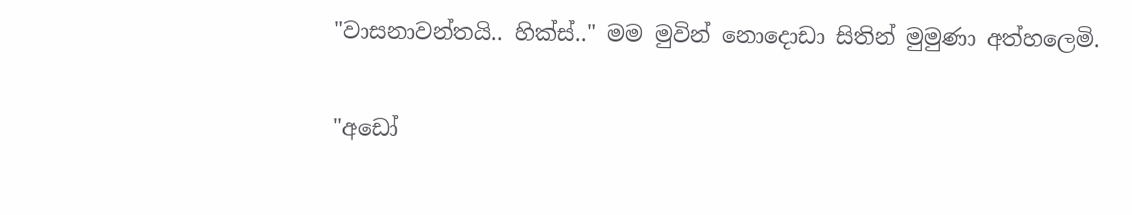"වාසනාවන්තයි.. හික්ස්.." මම මුවින් නොදොඩා සිතින් මුමුණා අත්හලෙමි.

"අඩෝ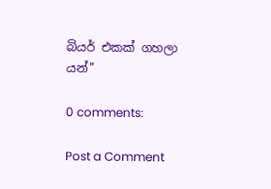බියර් එකක් ගහලා යන්"

0 comments:

Post a Comment